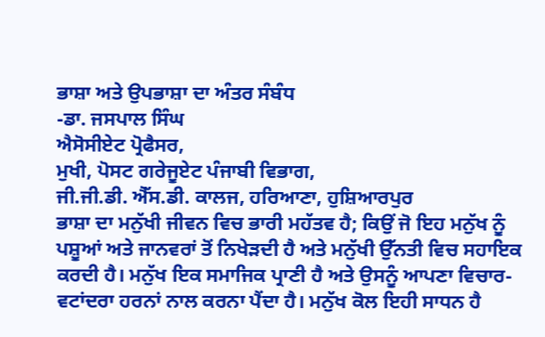ਭਾਸ਼ਾ ਅਤੇ ਉਪਭਾਸ਼ਾ ਦਾ ਅੰਤਰ ਸੰਬੰਧ
-ਡਾ. ਜਸਪਾਲ ਸਿੰਘ
ਐਸੋਸੀਏਟ ਪ੍ਰੋਫੈਸਰ,
ਮੁਖੀ, ਪੋਸਟ ਗਰੇਜੂਏਟ ਪੰਜਾਬੀ ਵਿਭਾਗ,
ਜੀ.ਜੀ.ਡੀ. ਐੱਸ.ਡੀ. ਕਾਲਜ, ਹਰਿਆਣਾ, ਹੁਸ਼ਿਆਰਪੁਰ
ਭਾਸ਼ਾ ਦਾ ਮਨੁੱਖੀ ਜੀਵਨ ਵਿਚ ਭਾਰੀ ਮਹੱਤਵ ਹੈ; ਕਿਉਂ ਜੋ ਇਹ ਮਨੁੱਖ ਨੂੰ ਪਸ਼ੂਆਂ ਅਤੇ ਜਾਨਵਰਾਂ ਤੋਂ ਨਿਖੇੜਦੀ ਹੈ ਅਤੇ ਮਨੁੱਖੀ ਉੱਨਤੀ ਵਿਚ ਸਹਾਇਕ ਕਰਦੀ ਹੈ। ਮਨੁੱਖ ਇਕ ਸਮਾਜਿਕ ਪ੍ਰਾਣੀ ਹੈ ਅਤੇ ਉਸਨੂੰ ਆਪਣਾ ਵਿਚਾਰ-ਵਟਾਂਦਰਾ ਹਰਨਾਂ ਨਾਲ ਕਰਨਾ ਪੈਂਦਾ ਹੈ। ਮਨੁੱਖ ਕੋਲ ਇਹੀ ਸਾਧਨ ਹੈ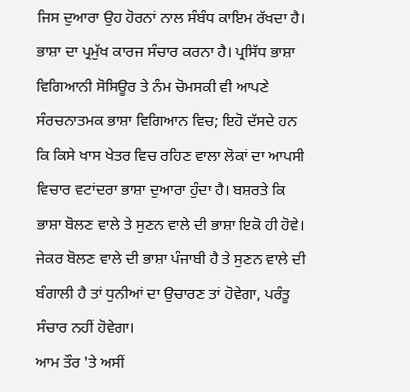ਜਿਸ ਦੁਆਰਾ ਉਹ ਹੋਰਨਾਂ ਨਾਲ ਸੰਬੰਧ ਕਾਇਮ ਰੱਖਦਾ ਹੈ। ਭਾਸ਼ਾ ਦਾ ਪ੍ਰਮੁੱਖ ਕਾਰਜ ਸੰਚਾਰ ਕਰਨਾ ਹੈ। ਪ੍ਰਸਿੱਧ ਭਾਸ਼ਾ ਵਿਗਿਆਨੀ ਸੋਸਿਊਰ ਤੇ ਨੰਮ ਚੋਮਸਕੀ ਵੀ ਆਪਣੇ ਸੰਰਚਨਾਤਮਕ ਭਾਸ਼ਾ ਵਿਗਿਆਨ ਵਿਚ; ਇਹੋ ਦੱਸਦੇ ਹਨ ਕਿ ਕਿਸੇ ਖਾਸ ਖੇਤਰ ਵਿਚ ਰਹਿਣ ਵਾਲਾ ਲੋਕਾਂ ਦਾ ਆਪਸੀ ਵਿਚਾਰ ਵਟਾਂਦਰਾ ਭਾਸ਼ਾ ਦੁਆਰਾ ਹੁੰਦਾ ਹੈ। ਬਸ਼ਰਤੇ ਕਿ ਭਾਸ਼ਾ ਬੋਲਣ ਵਾਲੇ ਤੇ ਸੁਣਨ ਵਾਲੇ ਦੀ ਭਾਸ਼ਾ ਇਕੋ ਹੀ ਹੋਵੇ। ਜੇਕਰ ਬੋਲਣ ਵਾਲੇ ਦੀ ਭਾਸ਼ਾ ਪੰਜਾਬੀ ਹੈ ਤੇ ਸੁਣਨ ਵਾਲੇ ਦੀ ਬੰਗਾਲੀ ਹੈ ਤਾਂ ਧੁਨੀਆਂ ਦਾ ਉਚਾਰਣ ਤਾਂ ਹੋਵੇਗਾ, ਪਰੰਤੂ ਸੰਚਾਰ ਨਹੀਂ ਹੋਵੇਗਾ।
ਆਮ ਤੌਰ 'ਤੇ ਅਸੀਂ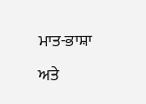ਮਾਤ-ਭਾਸ਼ਾ ਅਤੇ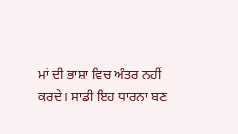ਮਾਂ ਦੀ ਭਾਸ਼ਾ ਵਿਚ ਅੰਤਰ ਨਹੀਂ ਕਰਦੇ। ਸਾਡੀ ਇਹ ਧਾਰਨਾ ਬਣ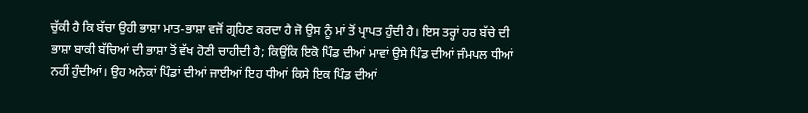ਚੁੱਕੀ ਹੈ ਕਿ ਬੱਚਾ ਉਹੀ ਭਾਸ਼ਾ ਮਾਤ-ਭਾਸ਼ਾ ਵਜੋਂ ਗ੍ਰਹਿਣ ਕਰਦਾ ਹੈ ਜੋ ਉਸ ਨੂੰ ਮਾਂ ਤੋਂ ਪ੍ਰਾਪਤ ਹੁੰਦੀ ਹੈ। ਇਸ ਤਰ੍ਹਾਂ ਹਰ ਬੱਚੇ ਦੀ ਭਾਸ਼ਾ ਬਾਕੀ ਬੱਚਿਆਂ ਦੀ ਭਾਸ਼ਾ ਤੋਂ ਵੱਖ ਹੋਣੀ ਚਾਹੀਦੀ ਹੈ; ਕਿਉਂਕਿ ਇਕੋ ਪਿੰਡ ਦੀਆਂ ਮਾਵਾਂ ਉਸੇ ਪਿੰਡ ਦੀਆਂ ਜੰਮਪਲ ਧੀਆਂ ਨਹੀਂ ਹੁੰਦੀਆਂ। ਉਹ ਅਨੇਕਾਂ ਪਿੰਡਾਂ ਦੀਆਂ ਜਾਈਆਂ ਇਹ ਧੀਆਂ ਕਿਸੇ ਇਕ ਪਿੰਡ ਦੀਆਂ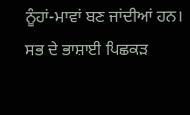ਨੂੰਹਾਂ-ਮਾਵਾਂ ਬਣ ਜਾਂਦੀਆਂ ਹਨ। ਸਭ ਦੇ ਭਾਸ਼ਾਈ ਪਿਛਕੜ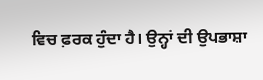ਵਿਚ ਫ਼ਰਕ ਹੁੰਦਾ ਹੈ। ਉਨ੍ਹਾਂ ਦੀ ਉਪਭਾਸ਼ਾ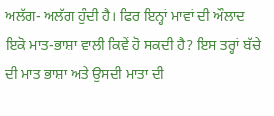ਅਲੱਗ- ਅਲੱਗ ਹੁੰਦੀ ਹੈ। ਫਿਰ ਇਨ੍ਹਾਂ ਮਾਵਾਂ ਦੀ ਔਲਾਦ ਇਕੋ ਮਾਤ-ਭਾਸ਼ਾ ਵਾਲੀ ਕਿਵੇਂ ਹੋ ਸਕਦੀ ਹੈ? ਇਸ ਤਰ੍ਹਾਂ ਬੱਚੇ ਦੀ ਮਾਤ ਭਾਸ਼ਾ ਅਤੇ ਉਸਦੀ ਮਾਤਾ ਦੀ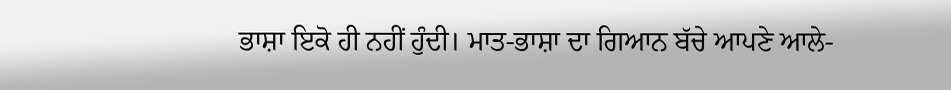ਭਾਸ਼ਾ ਇਕੋ ਹੀ ਨਹੀਂ ਹੁੰਦੀ। ਮਾਤ-ਭਾਸ਼ਾ ਦਾ ਗਿਆਨ ਬੱਚੇ ਆਪਣੇ ਆਲੇ-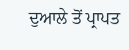ਦੁਆਲੇ ਤੋਂ ਪ੍ਰਾਪਤ